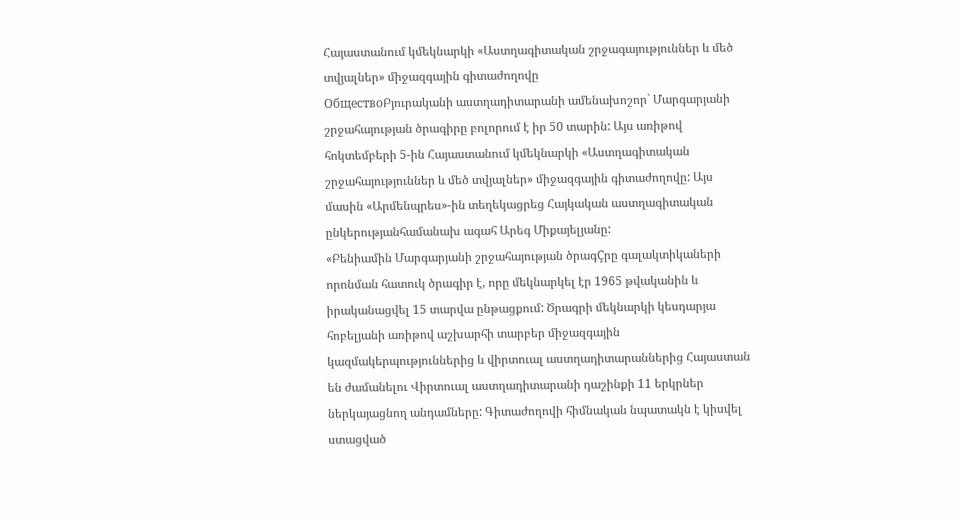Հայաստանում կմեկնարկի «Աստղագիտական շրջագայություններ և մեծ տվյալներ» միջազգային գիտաժողովը
ОбществоԲյուրականի աստղադիտարանի ամենախոշոր` Մարգարյանի շրջահայության ծրագիրը բոլորում է իր 50 տարին: Այս առիթով հոկտեմբերի 5-ին Հայաստանում կմեկնարկի «Աստղագիտական շրջահայություններ և մեծ տվյալներ» միջազգային գիտաժողովը: Այս մասին «Արմենպրես»-ին տեղեկացրեց Հայկական աստղագիտական ընկերությանհամանախ ագահ Արեգ Միքայելյանը:
«Բենիամին Մարգարյանի շրջահայության ծրագÇրը գալակտիկաների որոնման հատուկ ծրագիր է, որը մեկնարկել էր 1965 թվականին և իրականացվել 15 տարվա ընթացքում: Ծրագրի մեկնարկի կեսդարյա հոբելյանի առիթով աշխարհի տարբեր միջազգային կազմակերպություններից և վիրտուալ աստղադիտարաններից Հայաստան են ժամանելու Վիրտուալ աստղադիտարանի դաշինքի 11 երկրներ ներկայացնող անդամները: Գիտաժողովի հիմնական նպատակն է կիսվել ստացված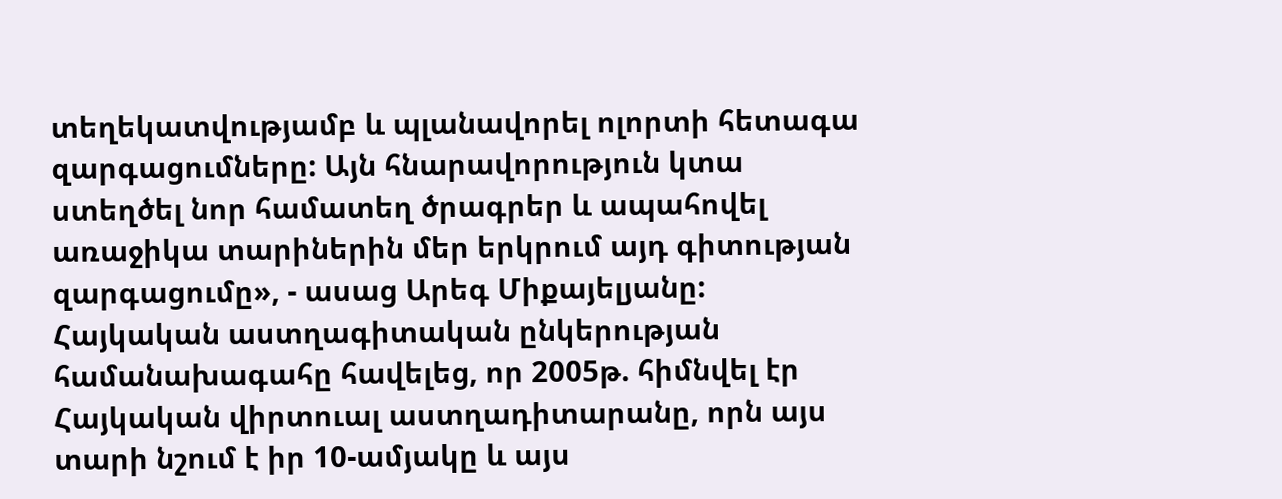տեղեկատվությամբ և պլանավորել ոլորտի հետագա զարգացումները: Այն հնարավորություն կտա ստեղծել նոր համատեղ ծրագրեր և ապահովել առաջիկա տարիներին մեր երկրում այդ գիտության զարգացումը», - ասաց Արեգ Միքայելյանը:
Հայկական աստղագիտական ընկերության համանախագահը հավելեց, որ 2005թ. հիմնվել էր Հայկական վիրտուալ աստղադիտարանը, որն այս տարի նշում է իր 10-ամյակը և այս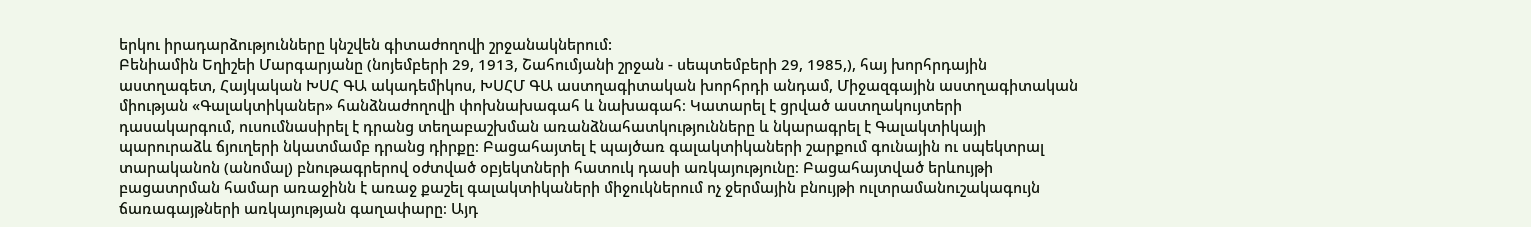երկու իրադարձությունները կնշվեն գիտաժողովի շրջանակներում:
Բենիամին Եղիշեի Մարգարյանը (նոյեմբերի 29, 1913, Շահումյանի շրջան - սեպտեմբերի 29, 1985,), հայ խորհրդային աստղագետ, Հայկական ԽՍՀ ԳԱ ակադեմիկոս, ԽՍՀՄ ԳԱ աստղագիտական խորհրդի անդամ, Միջազգային աստղագիտական միության «Գալակտիկաներ» հանձնաժողովի փոխնախագահ և նախագահ։ Կատարել է ցրված աստղակույտերի դասակարգում, ուսումնասիրել է դրանց տեղաբաշխման առանձնահատկությունները և նկարագրել է Գալակտիկայի պարուրաձև ճյուղերի նկատմամբ դրանց դիրքը։ Բացահայտել է պայծառ գալակտիկաների շարքում գունային ու սպեկտրալ տարականոն (անոմալ) բնութագրերով օժտված օբյեկտների հատուկ դասի առկայությունը։ Բացահայտված երևույթի բացատրման համար առաջինն է առաջ քաշել գալակտիկաների միջուկներում ոչ ջերմային բնույթի ուլտրամանուշակագույն ճառագայթների առկայության գաղափարը։ Այդ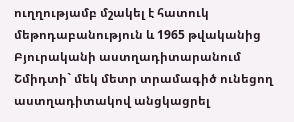ուղղությամբ մշակել է հատուկ մեթոդաբանություն և 1965 թվականից Բյուրականի աստղադիտարանում Շմիդտի` մեկ մետր տրամագիծ ունեցող աստղադիտակով անցկացրել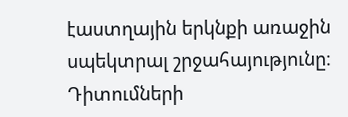էաստղային երկնքի առաջին սպեկտրալ շրջահայությունը։ Դիտումների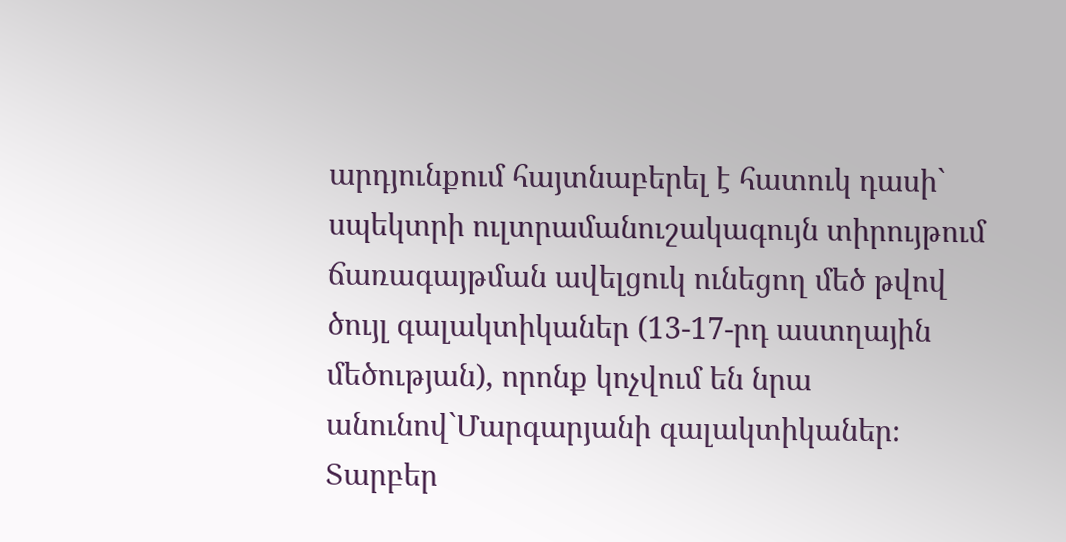արդյունքում հայտնաբերել է հատուկ դասի` սպեկտրի ուլտրամանուշակագույն տիրույթում ճառագայթման ավելցուկ ունեցող մեծ թվով ծույլ գալակտիկաներ (13-17-րդ աստղային մեծության), որոնք կոչվում են նրա անունով`Մարգարյանի գալակտիկաներ։ Տարբեր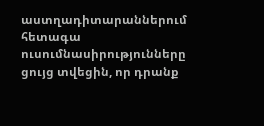աստղադիտարաններում հետագա ուսումնասիրությունները ցույց տվեցին, որ դրանք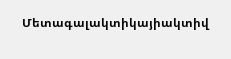Մետագալակտիկայիակտիվ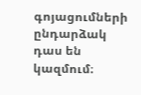գոյացումների ընդարձակ դաս են կազմում։